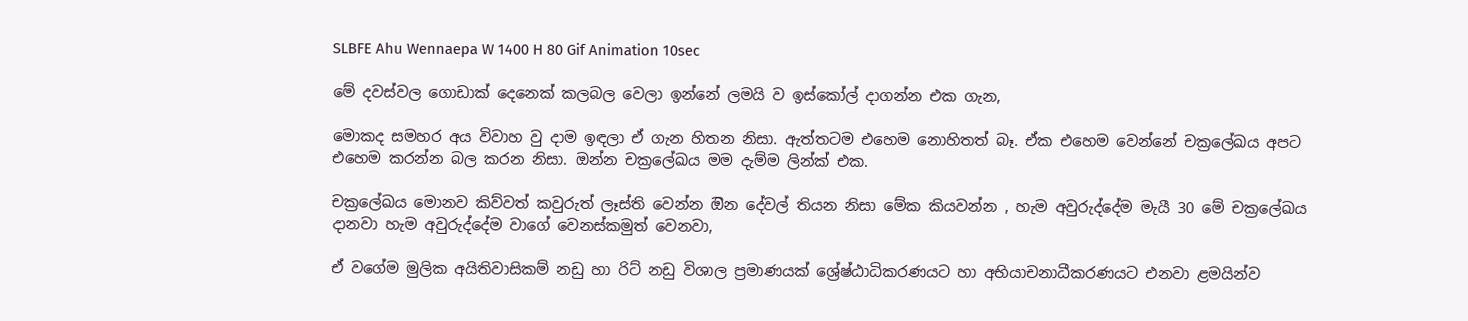SLBFE Ahu Wennaepa W 1400 H 80 Gif Animation 10sec

මේ දවස්වල ගොඩාක් දෙනෙක් කලබල වෙලා ඉන්නේ ලමයි ව ඉස්කෝල් දාගන්න එක ගැන,

මොකද සමහර අය විවාහ වු දාම ඉඳලා ඒ ගැන හිතන නිසා. ඇත්තටම එහෙම නොහිතත් බෑ. ඒක එහෙම වෙන්නේ චක්‍රලේඛය අපට එහෙම කරන්න බල කරන නිසා. ඔන්න චක්‍රලේඛය මම දැම්ම ලින්ක් එක.

චක්‍රලේඛය මොනව කිව්වත් කවුරුත් ලෑස්ති වෙන්න ඔින දේවල් තියන නිසා මේක කියවන්න , හැම අවුරුද්දේම මැයී 30 මේ චක්‍රලේඛය දානවා හැම අවුරුද්දේම වාගේ වෙනස්කමුත් වෙනවා,

ඒ වගේම මුලික අයිතිවාසිකම් නඩු හා රිට් නඩු විශාල ප්‍රමාණයක් ශ්‍රේෂ්ඨාධිකරණයට හා අභියාචනාධීකරණයට එනවා ළමයින්ව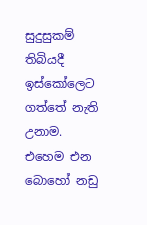සුදුසුකම් තිබියදී ඉස්කෝලෙට ගත්තේ නැති උනාම. එහෙම එන බොහෝ නඩු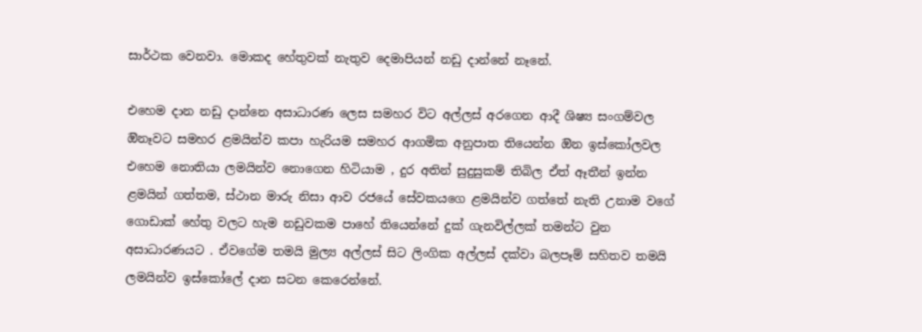සාර්ථක වෙනවා. මොකද හේතුවක් නැතුව දෙමාපියන් නඩු දාන්නේ නෑනේ.

එහෙම දාන නඩු දාන්නෙ අසාධාරණ ලෙස සමහර විට අල්ලස් අරගෙන ආදී ශිෂ්‍ය සංගම්වල ඔිනෑවට සමහර ළමයින්ව කපා හැරියම සමහර ආගමික අනුපාත තියෙන්න ඔින ඉස්කෝලවල එහෙම නොතියා ලමයින්ව නොගෙන හිටියාම , දුර අතින් සුදුසුකම් තිබිල ඒත් ඈතීන් ඉන්න ළමයින් ගත්තම, ස්ථාන මාරු නිසා ආව රජයේ සේවකයගෙ ළමයින්ව ගත්තේ නැති උනාම වගේ ගොඩාක් හේතු වලට හැම නඩුවකම පාහේ තියෙන්නේ දුක් ගැනවිල්ලක් තමන්ට වුන අසාධාරණයට . ඒවගේම තමයි මුල්‍ය අල්ලස් සිට ලිංගික අල්ලස් දක්වා බලපෑම් සහිතව තමයි ලමයින්ව ඉස්කෝලේ දාන සටන කෙරෙන්නේ.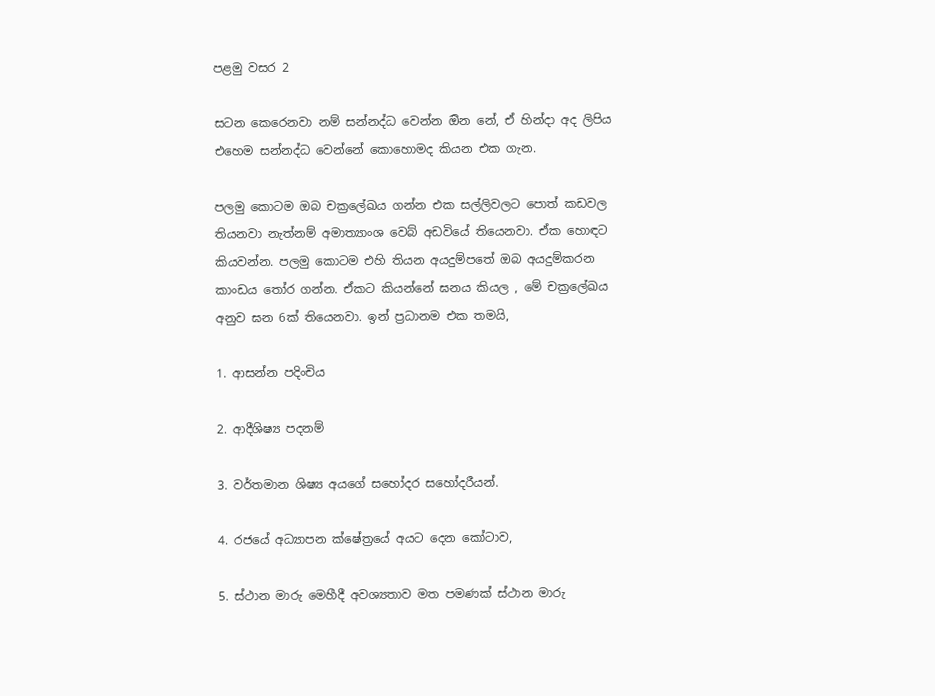පළමු වසර 2

සටන කෙරෙනවා නම් සන්නද්ධ වෙන්න ඔින නේ, ඒ හින්දා අද ලිපිය එහෙම සන්නද්ධ වෙන්නේ කොහොමද කියන එක ගැන.

පලමු කොටම ඔබ චක්‍රලේඛය ගන්න එක සල්ලිවලට පොත් කඩවල තියනවා නැත්නම් අමාත්‍යාංශ වෙබ් අඩවියේ ති‌යෙනවා. ඒක හොඳට කියවන්න. පලමු කොටම එහි තියන අයදුම්පතේ ඔබ අයදුම්කරන කාංඩය තෝර ගන්න. ඒකට කියන්නේ ඝනය කියල , මේ චක්‍රලේඛය අනුව ඝන 6ක් තියෙනවා. ඉන් ප්‍රධානම එක තමයි,

1. ආසන්න පදිංචිය

2. ආදීශිෂ්‍ය පදනම්

3. වර්තමාන ශිෂ්‍ය අයගේ සහෝදර සහෝදරීයන්.

4. රජයේ අධ්‍යාපන ක්ෂේත්‍රයේ අයට දෙන කෝටාව,

5. ස්ථාන මාරු මෙහීදී අවශ්‍යතාව මත පමණක් ස්ථාන මාරු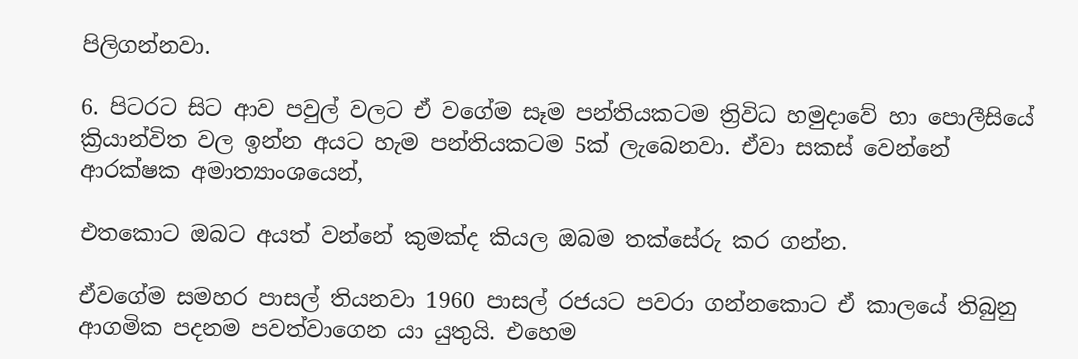පිලිගන්නවා.

6. පිටරට සිට ආව පවුල් වලට ඒ වගේම සෑම පන්තියකටම ත්‍රිවිධ හමුදාවේ හා පොලීසියේ ක්‍රියාන්විත වල ඉන්න අයට හැම පන්තියකටම 5ක් ලැබෙනවා. ඒවා සකස් වෙන්නේ ආරක්ෂක අමාත්‍යාංශයෙන්,

එතකොට ඔබට අයත් වන්නේ කුමක්ද කියල ඔබම තක්සේරු කර ගන්න.

ඒවගේම සමහර පාසල් තියනවා 1960 පාසල් රජයට පවරා ගන්නකොට ඒ කාලයේ තිබුනු ආගමික පදනම පවත්වාගෙන යා යුතුයි. එහෙම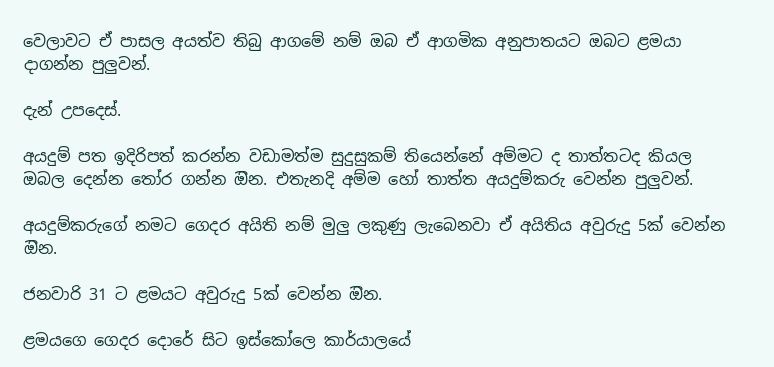වෙලාවට ඒ පාසල අයත්ව තිබු ආගමේ නම් ඔබ ඒ ආගමික අනුපාතයට ඔබට ළමයා දාගන්න පුලුවන්.

දැන් උපදෙස්.

අයදුම් පත ඉදිරිපත් කරන්න වඩාමත්ම සුදුසුකම් තියෙන්නේ අම්මට ද තාත්තටද කියල ඔබල දෙන්න තෝර ගන්න ඔින. එතැනදි අම්ම හෝ තාත්ත අයදුම්කරු වෙන්න පුලුවන්.

අයදුම්කරුගේ නමට ගෙදර අයිති නම් මුලු ලකුණු ලැබෙනවා ඒ අයිතිය අවුරුදු 5ක් වෙන්න ඔින.

ජනවාරි 31 ට ළමයට අවුරුදු 5ක් වෙන්න ඔින.

ළමයගෙ ගෙදර දොරේ සිට ඉස්කෝලෙ කාර්යාලයේ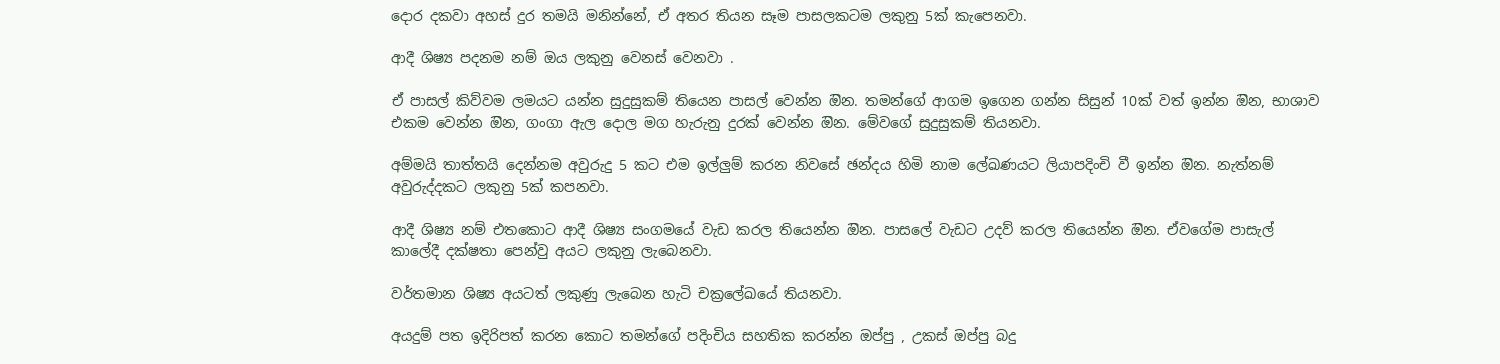දොර දකවා අහස් දුර තමයි මනින්නේ, ඒ අතර තියන සෑම පාසලකටම ලකුනු 5ක් කැපෙනවා.

ආදී ශිෂ්‍ය පදනම නම් ඔය ලකුනු වෙනස් වෙනවා .

ඒ පාසල් කිව්වම ලමයට යන්න සුදුසුකම් තියෙන පාසල් වෙන්න ඔින. තමන්ගේ ආගම ඉගෙන ගන්න සිසුන් 10ක් වත් ඉන්න ඔින, භාශාව එකම වෙන්න ඔින, ගංගා ඇල දොල මග හැරුනු දුරක් වෙන්න ඔින. මේවගේ සුදුසුකම් තියනවා.

අම්මයි තාත්තයි දෙන්නම අවුරුදු 5 කට එම ඉල්ලුම් කරන නිවසේ ඡන්දය හිමි නාම ලේඛණයට ලියාපදිංචි වී ඉන්න ඔින. නැත්නම් අවුරුද්දකට ලකුනු 5ක් කපනවා.

ආදී ශිෂ්‍ය නම් එතකොට ආදී ශිෂ්‍ය සංගමයේ වැඩ කරල තියෙන්න ඔින. පාසලේ වැඩට උදව් කරල තියෙන්න ඔින. ඒවගේම පාසැල් කාලේදී දක්ෂතා පෙන්වු අයට ලකුනු ලැබෙනවා.

වර්තමාන ශිෂ්‍ය අයටත් ලකුණු ලැබෙන හැටි චක්‍රලේඛයේ තියනවා.

අයදුම් පත ඉදිරිපත් කරන කොට තමන්ගේ පදිංචිය සහතික කරන්න ඔප්පු , උකස් ඔප්පු බදු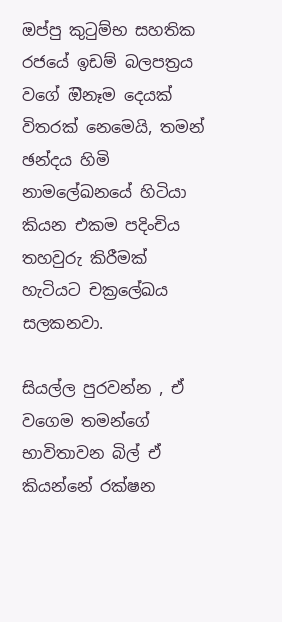ඔප්පු කුටුම්භ සහතික රජයේ ඉඩම් බලපත්‍රය වගේ ඔිනෑම දෙයක් විතරක් නෙමෙයි, තමන් ඡන්දය හිමි නාමලේඛනයේ හිටියා කියන එකම පදිංචිය තහවුරු කිරීමක් හැටියට චක්‍රලේඛය සලකනවා.

සියල්ල පුරවන්න , ඒ වගෙම තමන්ගේ භාවිතාවන බිල් ඒ කියන්නේ රක්ෂන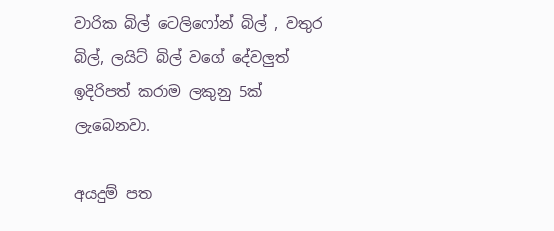වාරික බිල් ටෙලිෆෝන් බිල් , වතුර බිල්, ලයිට් බිල් වගේ දේවලුත් ඉදිරිපත් කරාම ලකුනු 5ක් ලැබෙනවා.

අයදුම් පත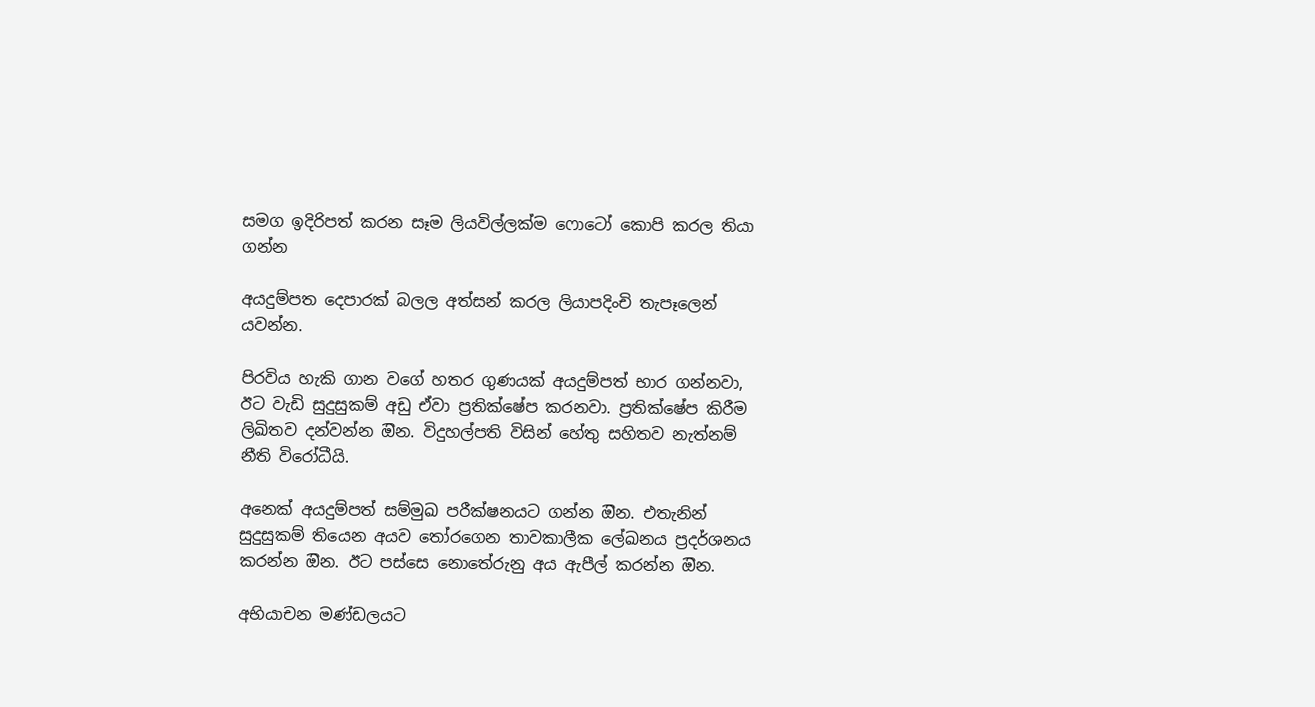සමග ඉදිරිපත් කරන සෑම ලියවිල්ලක්ම ෆොටෝ කොපි කරල තියා ගන්න

අයදුම්පත දෙපාරක් බලල අත්සන් කරල ලියාපදිංචි තැපෑලෙන් යවන්න.

පිරවිය හැකි ගාන වගේ හතර ගුණයක් අයදුම්පත් භාර ගන්නවා, ඊට වැඩි සුදුසුකම් අඩු ඒවා ප්‍රතික්ෂේප කරනවා. ප්‍රතික්ෂේප කිරීම ලිඛිතව දන්වන්න ඔින. විදුහල්පති විසින් හේතු සහිතව නැත්නම් නීති විරෝධීයි.

අනෙක් අයදුම්පත් සම්මුඛ පරීක්ෂනයට ගන්න ඔින. එතැනින් සුදුසුකම් තියෙන අයව තෝරගෙන තාවකාලීක ලේඛනය ප්‍රදර්ශනය කරන්න ඔින. ඊට පස්සෙ නොතේරුනු අය ඇපීල් කරන්න ඔින.

අභියාචන මණ්ඩලයට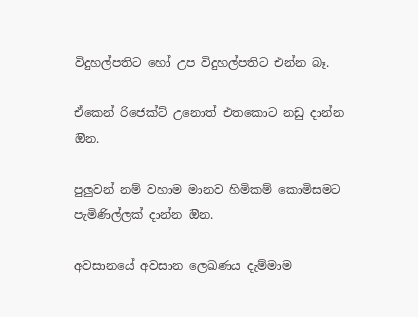විදුහල්පතිට හෝ උප විදුහල්පතිට එන්න බෑ.

ඒකෙන් රිජෙක්ට් උනොත් එතකොට නඩු දාන්න ඔින.

පුලුවන් නම් වහාම මානව හිමිකම් කොමිසමට පැමිණිල්ලක් දාන්න ඔින.

අවසානයේ අවසාන ලෙඛණය දැම්මාම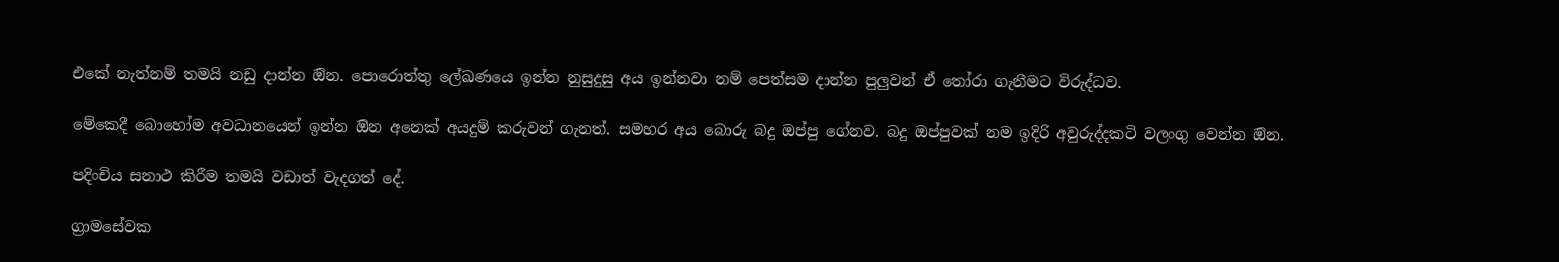එකේ නැත්නම් තමයි නඩු දාන්න ඔින. පොරොත්තු ලේඛණයෙ ඉන්න නුසුදුසු අය ඉන්නවා නම් පෙත්සම දාන්න පුලුවන් ඒ තෝරා ගැනීමට විරුද්ධව.

මේකෙදී බොහෝම අවධානයෙන් ඉන්න ඔින අනෙක් අයදුම් කරුවන් ගැනත්. සමහර අය බොරු බදු ඔප්පු ගේනව. බදු ඔප්පුවක් නම ඉදිරි අවුරුද්දකටි වලංගු වෙන්න ඔින.

පදිංචිය සනාථ කිරීම තමයි වඩාත් වැදගත් දේ.

ග්‍රාමසේවක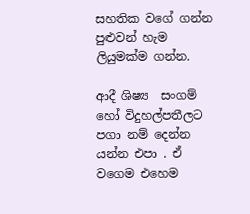සහතික වගේ ගන්න පුළුවන් හැම ලියුමක්ම ගන්න.

ආදී ශිෂ්‍ය  සංගම් හෝ විදුහල්පතීලට පගා නම් දෙන්න යන්න එපා . ඒ වගෙම එහෙම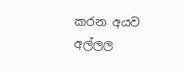කරන අයව අල්ලල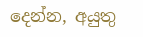දෙන්න, අයුතු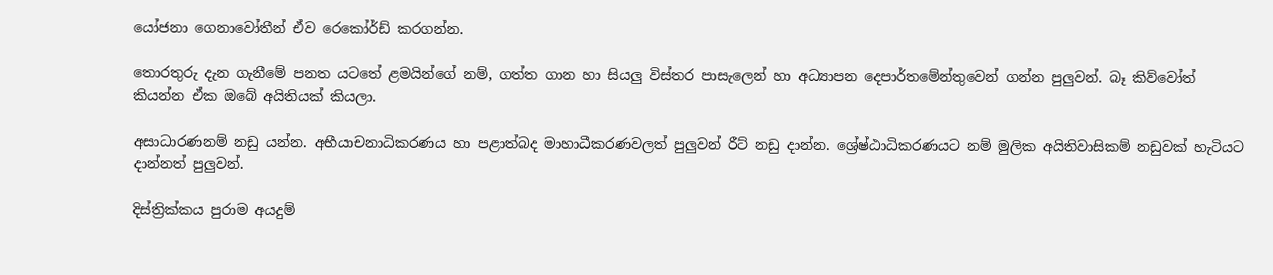යෝජනා ගෙනාවෝතීන් ඒව රෙකෝර්ඩ් කරගන්න.

තොරතුරු දැන ගැනීමේ පනත යටතේ ළමයින්ගේ නම්, ගත්ත ගාන හා සියලු විස්තර පාසැලෙන් හා අධ්‍යාපන දෙපාර්තමේන්තුවෙන් ගන්න පුලුවන්. බෑ කිව්වෝත් කියන්න ඒක ඔබේ අයිතියක් කියලා.

අසාධාරණනම් නඩු යන්න. අභීයාචනාධිකරණය හා පළාත්බද මාහාධීකරණවලත් පුලුවන් රීට් නඩු දාන්න. ශ්‍රේෂ්ඨාධිකරණයට නම් මුලික අයිතිවාසිකම් නඩුවක් හැටියට දාන්නත් පුලුවන්.

දිස්ත්‍රික්කය පුරාම අයදුම්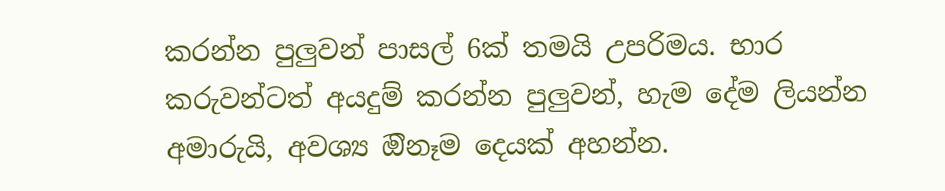කරන්න පුලුවන් පාසල් 6ක් තමයි උපරිමය. භාර කරුවන්ටත් අයදුම් කරන්න පුලුවන්, හැම දේම ලියන්න අමාරුයි, අවශ්‍ය ඔිනෑම දෙයක් අහන්න.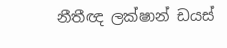නීතීඥ ලක්ෂාන් ඩයස්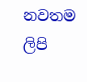නවතම ලිපි